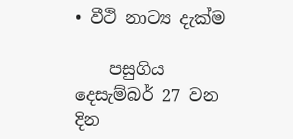• වීථි නාට්‍ය දැක්ම

    පසුගිය දෙසැම්බර් 27 වන දින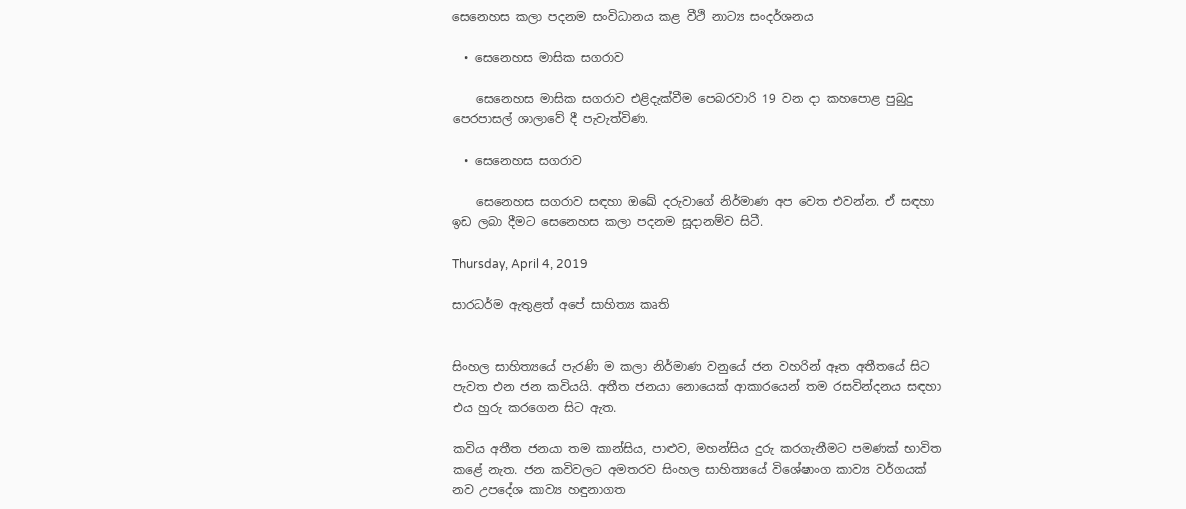සෙනෙහස කලා පදනම සංවිධානය කළ වීථි නාට්‍ය සංදර්ශනය

  • සෙනෙහස මාසික සගරාව

    සෙනෙහස මාසික සගරාව එළිදැක්වීම පෙබරවාරි 19 වන දා කහපොළ පුබුදු පෙරපාසල් ශාලාවේ දී පැවැත්විණ.

  • සෙනෙහස සගරාව

    සෙනෙහස සගරාව සඳහා ඔඛේ දරුවාගේ නිර්මාණ අප වෙත එවන්න. ඒ සඳහා ඉඩ ලබා දීමට සෙනෙහස කලා පදනම සූදානම්ව සිටී.

Thursday, April 4, 2019

සාරධර්ම ඇතුළත් අපේ සාහිත්‍ය කෘති


සිංහල සාහිත්‍යයේ පැරණි ම කලා නිර්මාණ වනුයේ ජන වහරින් ඈත අතීතයේ සිට පැවත එන ජන කවියයි. අතීත ජනයා නොයෙක් ආකාරයෙන් තම රසවින්දනය සඳහා එය හුරු කරගෙන සිට ඇත.

කවිය අතීත ජනයා තම කාන්සිය, පාළුව, මහන්සිය දුරු කරගැනීමට පමණක් භාවිත කළේ නැත. ජන කවිවලට අමතරව සිංහල සාහිත්‍යයේ විශේෂාංග කාව්‍ය වර්ගයක් නව උපදේශ කාව්‍ය හඳුනාගත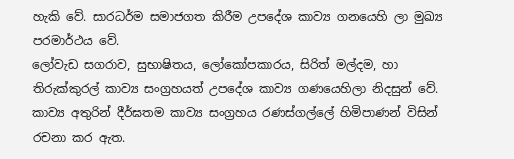හැකි වේ. සාරධර්ම සමාජගත කිරීම උපදේශ කාව්‍ය ගනයෙහි ලා මුඛ්‍ය පරමාර්ථය වේ.
ලෝවැඩ සගරාව, සුභාෂිතය, ලෝකෝපකාරය, සිරිත් මල්දම, හා තිරුක්කුරල් කාව්‍ය සංග්‍රහයත් උපදේශ කාව්‍ය ගණයෙහිලා නිදසුන් වේ. කාව්‍ය අතුරින් දීර්ඝතම කාව්‍ය සංග්‍රහය රණස්ගල්ලේ හිමිපාණන් විසින් රචනා කර ඇත.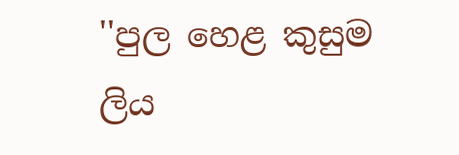''පුල හෙළ කුසුම ලිය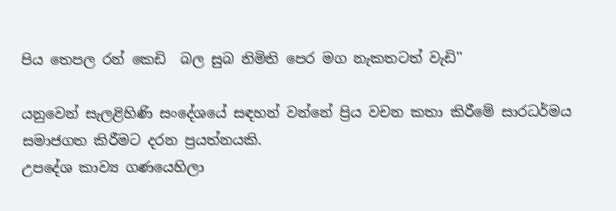පිය තෙපල රන් කෙඩි  බල සුබ නිමිති පෙර මග නැකතටත් වැඩි''

යනුවෙන් සැලළිහිණි සංදේශයේ සඳහන් වන්නේ ප්‍රිය වචන කතා කිරීමේ සාරධර්මය සමාජගත කිරීමට දරන ප්‍රයත්නයකි.
උපදේශ කාව්‍ය ගණයෙහිලා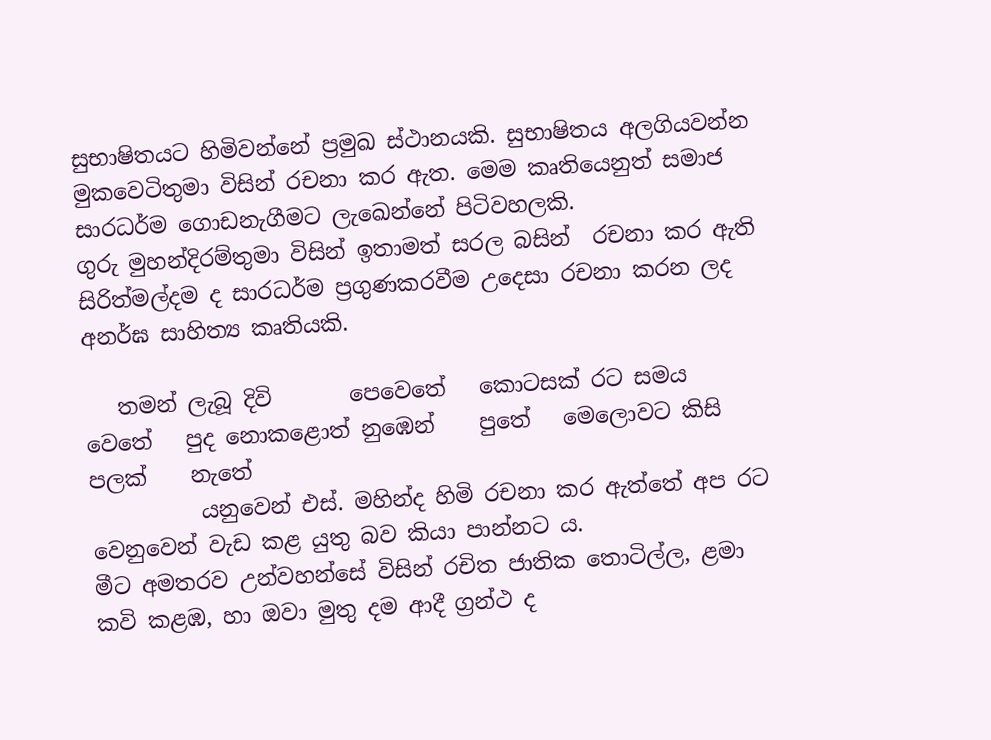සුභාෂිතයට හිමිවන්නේ ප්‍රමුඛ ස්ථානයකි. සුභාෂිතය අලගියවන්න මුකවෙටිතුමා විසින් රචනා කර ඇත. මෙම කෘතියෙනුත් සමාජ සාරධර්ම ගොඩනැගීමට ලැඛෙන්නේ පිටිවහලකි.
ගුරු මුහන්දිරම්තුමා විසින් ඉතාමත් සරල බසින්  රචනා කර ඇති සිරිත්මල්දම ද සාරධර්ම ප්‍රගුණකරවීම උදෙසා රචනා කරන ලද අනර්ඝ සාහිත්‍ය කෘතියකි.

   තමන් ලැබූ දිවි       පෙවෙතේ   කොටසක් රට සමය    වෙතේ   පුද නොකළොත් නුඹෙන්    පුතේ   මෙලොවට කිසි පලක්    නැතේ
          යනුවෙන් එස්. මහින්ද හිමි රචනා කර ඇත්තේ අප රට වෙනුවෙන් වැඩ කළ යුතු බව කියා පාන්නට ය.
මීට අමතරව උන්වහන්සේ විසින් රචිත ජාතික තොටිල්ල, ළමා කවි කළඹ, හා ඔවා මුතු දම ආදී ග්‍රන්ථ ද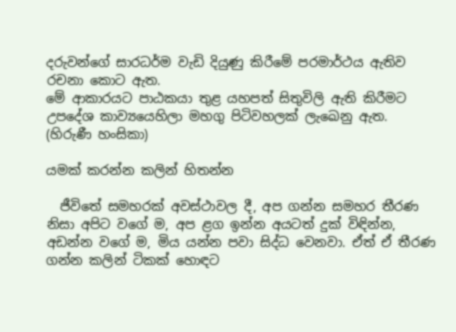දරුවන්ගේ සාරධර්ම වැඩි දියුණු කිරීමේ පරමාර්ථය ඇතිව රචනා කොට ඇත.
මේ ආකාරයට පාඨකයා තුළ යහපත් සිතුවිලි ඇති කිරීමට උපදේශ කාව්‍යයෙහිලා මහගු පිටිවහලක් ලැඛෙනු ඇත.
(හිරුණී හංසිකා)

යමක් කරන්න කලින් හිතන්න

  ජීවිතේ සමහරක් අවස්ථාවල දී, අප ගන්න සමහර තීරණ නිසා අපිට වගේ ම, අප ළග ඉන්න අයටත් දුක් විඳින්න, අඩන්න වගේ ම, මිය යන්න පවා සිද්ධ වෙනවා. ඒත් ඒ තීරණ ගන්න කලින් ටිකක් හොඳට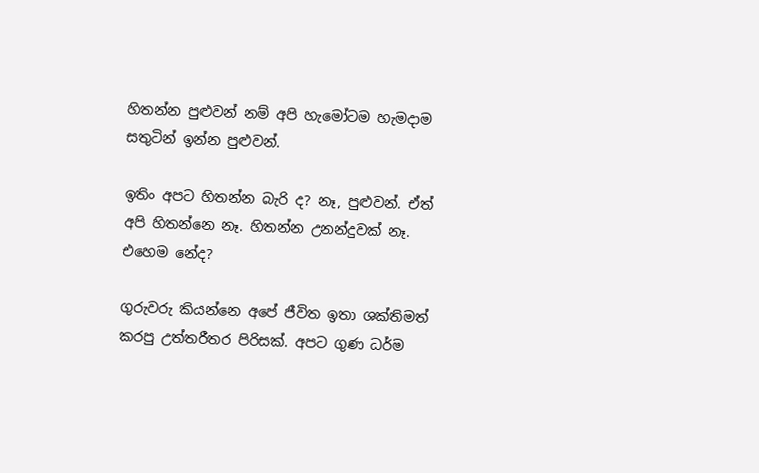හිතන්න පුළුවන් නම් අපි හැමෝටම හැමදාම සතුටින් ඉන්න පුළුවන්.

ඉතිං අපට හිතන්න බැරි ද? නෑ, පුළුවන්. ඒත් අපි හිතන්නෙ නෑ. හිතන්න උනන්දුවක් නෑ. එහෙම නේද?

ගුරුවරු කියන්නෙ අපේ ජීවිත ඉතා ශක්තිමත් කරපු උත්තරීතර පිරිසක්. අපට ගුණ ධර්ම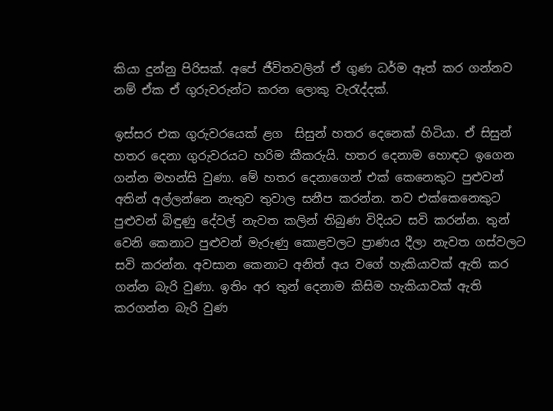කියා දුන්නු පිරිසක්. අපේ ජීවිතවලින් ඒ ගුණ ධර්ම ඈත් කර ගන්නව නම් ඒක ඒ ගුරුවරුන්ට කරන ලොකු වැරැද්දක්.

ඉස්සර එක ගුරුවරයෙක් ළග  සිසුන් හතර දෙනෙක් හිටියා. ඒ සිසුන් හතර දෙනා ගුරුවරයට හරිම කීකරුයි. හතර දෙනාම හොඳට ඉගෙන ගන්න මහන්සි වුණා. මේ හතර දෙනාගෙන් එක් කෙනෙකුට පුළුවන් අතින් අල්ලන්නෙ නැතුව තුවාල සනීප කරන්න. තව එක්කෙනෙකුට පුළුවන් බිඳුණු දේවල් නැවත කලින් තිබුණ විදියට සවි කරන්න. තුන් වෙනි කෙනාට පුළුවන් මැරුණු කොළවලට ප්‍රාණය දීලා නැවත ගස්වලට සවි කරන්න. අවසාන කෙනාට අනිත් අය වගේ හැකියාවක් ඇති කර ගන්න බැරි වුණා. ඉතිං අර තුන් දෙනාම කිසිම හැකියාවක් ඇති කරගන්න බැරි වුණ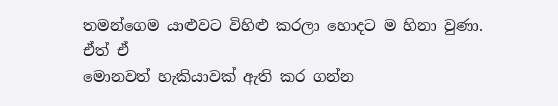තමන්ගෙම යාළුවට විහිළු කරලා හොදට ම හිනා වුණා. ඒත් ඒ
මොනවත් හැකියාවක් ඇති කර ගන්න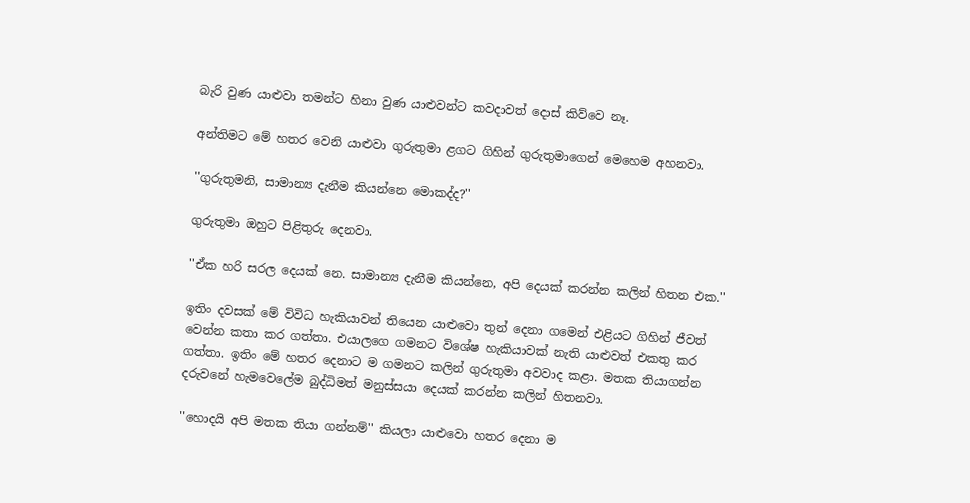බැරි වුණ යාළුවා තමන්ට හිනා වුණ යාළුවන්ට කවදාවත් දොස් කිව්වෙ නෑ.

අන්තිමට මේ හතර වෙනි යාළුවා ගුරුතුමා ළගට ගිහින් ගුරුතුමාගෙන් මෙහෙම අහනවා.

''ගුරුතුමනි, සාමාන්‍ය දැනීම කියන්නෙ මොකද්ද?''

ගුරුතුමා ඔහුට පිළිතුරු දෙනවා.

''ඒක හරි සරල දෙයක් නෙ. සාමාන්‍ය දැනීම කියන්නෙ, අපි දෙයක් කරන්න කලින් හිතන එක.''

ඉතිං දවසක් මේ විවිධ හැකියාවන් තියෙන යාළුවො තුන් දෙනා ගමෙන් එළියට ගිහින් ජීවත් වෙන්න කතා කර ගත්තා. එයාලගෙ ගමනට විශේෂ හැකියාවක් නැති යාළුවත් එකතු කර ගත්තා. ඉතිං මේ හතර දෙනාට ම ගමනට කලින් ගුරුතුමා අවවාද කළා. මතක තියාගන්න දරුවනේ හැමවෙලේම බුද්ධිමත් මනුස්සයා දෙයක් කරන්න කලින් හිතනවා.

''හොදයි අපි මතක තියා ගන්නම්'' කියලා යාළුවො හතර දෙනා ම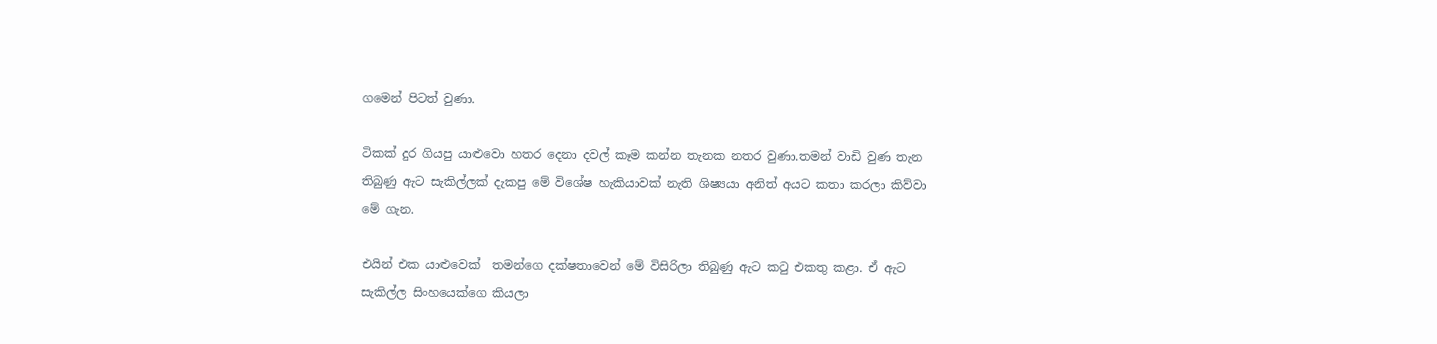ගමෙන් පිටත් වුණා.

ටිකක් දුර ගියපු යාළුවො හතර දෙනා දවල් කෑම කන්න තැනක නතර වුණා.තමන් වාඩි වුණ තැන තිබුණු ඇට සැකිල්ලක් දැකපු මේ විශේෂ හැකියාවක් නැති ශිෂ්‍යයා අනිත් අයට කතා කරලා කිව්වා මේ ගැන.

එයින් එක යාළුවෙක්  තමන්ගෙ දක්ෂතාවෙන් මේ විසිරිලා තිබුණු ඇට කටු එකතු කළා. ඒ ඇට සැකිල්ල සිංහයෙක්ගෙ කියලා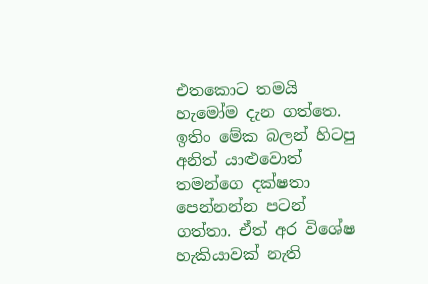එතකොට තමයි හැමෝම දැන ගත්තෙ. ඉතිං මේක බලන් හිටපු අනිත් යාළුවොත්
තමන්ගෙ දක්ෂතා පෙන්නන්න පටන් ගත්තා. ඒත් අර විශේෂ හැකියාවක් නැති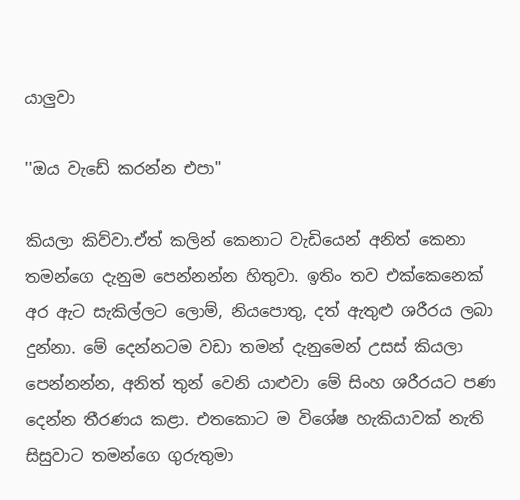යාලුවා

''ඔය වැඩේ කරන්න එපා''

කියලා කිව්වා.ඒත් කලින් කෙනාට වැඩියෙන් අනිත් කෙනා තමන්ගෙ දැනුම පෙන්නන්න හිතුවා. ඉතිං තව එක්කෙනෙක් අර ඇට සැකිල්ලට ලොම්, නියපොතු, දත් ඇතුළු ශරීරය ලබා දුන්නා. මේ දෙන්නටම වඩා තමන් දැනුමෙන් උසස් කියලා පෙන්නන්න, අනිත් තුන් වෙනි යාළුවා මේ සිංහ ශරීරයට පණ දෙන්න තීරණය කළා. එතකොට ම විශේෂ හැකියාවක් නැති සිසුවාට තමන්ගෙ ගුරුතුමා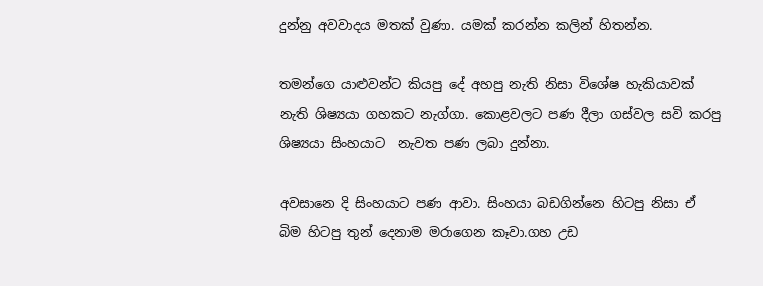දුන්නු අවවාදය මතක් වුණා. යමක් කරන්න කලින් හිතන්න.

තමන්ගෙ යාළුවන්ට කියපු දේ අහපු නැති නිසා විශේෂ හැකියාවක් නැති ශිෂ්‍යයා ගහකට නැග්ගා. කොළවලට පණ දීලා ගස්වල සවි කරපු ශිෂ්‍යයා සිංහයාට  නැවත පණ ලබා දුන්නා.

අවසානෙ දි සිංහයාට පණ ආවා. සිංහයා බඩගින්නෙ හිටපු නිසා ඒ බිම හිටපු තුන් දෙනාම මරාගෙන කෑවා.ගහ උඩ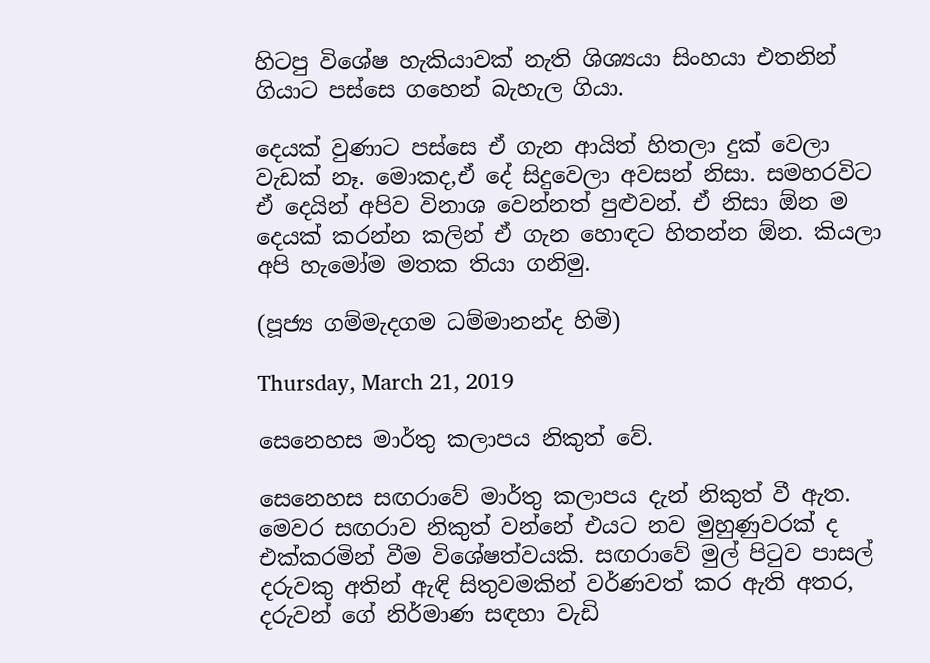හිටපු විශේෂ හැකියාවක් නැති ශිශ්‍යයා සිංහයා එතනින් ගියාට පස්සෙ ගහෙන් බැහැල ගියා.

දෙයක් වුණාට පස්සෙ ඒ ගැන ආයිත් හිතලා දුක් වෙලා වැඩක් නෑ. මොකද,ඒ දේ සිදුවෙලා අවසන් නිසා. සමහරවිට ඒ දෙයින් අපිව විනාශ වෙන්නත් පුළුවන්. ඒ නිසා ඕන ම දෙයක් කරන්න කලින් ඒ ගැන හොඳට හිතන්න ඕන. කියලා අපි හැමෝම මතක තියා ගනිමු.

(පූජ්‍ය ගම්මැදගම ධම්මානන්ද හිමි)

Thursday, March 21, 2019

සෙනෙහස මාර්තු කලාපය නිකුත් වේ.

සෙනෙහස සඟරාවේ මාර්තු කලාපය දැන් නිකුත් වී ඇත. මෙවර සඟරාව නිකුත් වන්නේ එයට නව මුහුණුවරක් ද එක්කරමින් වීම විශේෂත්වයකි. සඟරාවේ මුල් පිටුව පාසල් දරුවකු අතින් ඇඳි සිතුවමකින් වර්ණවත් කර ඇති අතර, දරුවන් ගේ නිර්මාණ සඳහා වැඩි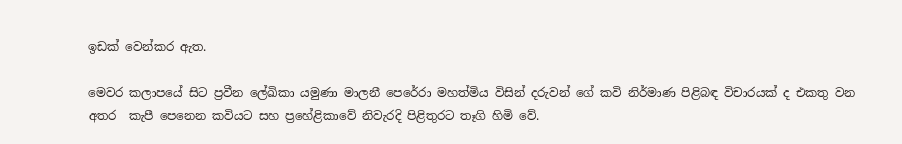ඉඩක් වෙන්කර ඇත.

මෙවර කලාපයේ සිට ප්‍රවීන ලේඛිකා යමුණා මාලනී පෙරේරා මහත්මිය විසින් දරුවන් ගේ කවි නිර්මාණ පිළිබඳ විචාරයක් ද එකතු වන අතර  කැපී පෙනෙන කවියට සහ ප්‍රහේළිකාවේ නිවැරදි පිළිතුරට තෑගි හිමි වේ.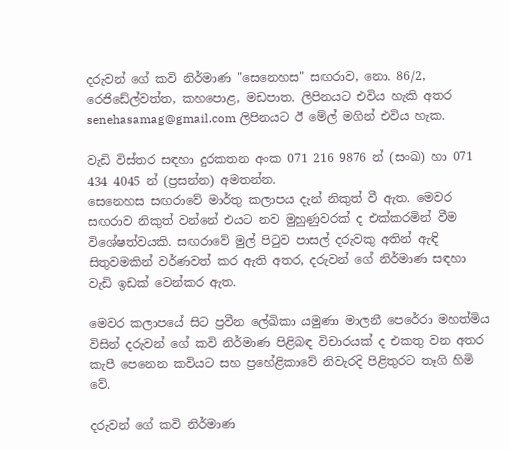දරුවන් ගේ කවි නිර්මාණ "සෙනෙහස" සඟරාව, නො. 86/2, රෙජිඩේල්වත්ත, කහපොළ, මඩපාත. ලිපිනයට එවිය හැකි අතර senehasamag@gmail.com ලිපිනයට ඊ මේල් මගින් එවිය හැක.

වැඩි විස්තර සඳහා දුරකතන අංක 071 216 9876 න් (සංඛ) හා 071 434 4045 න් (ප්‍රසන්න) අමතන්න.
සෙනෙහස සඟරාවේ මාර්තු කලාපය දැන් නිකුත් වී ඇත. මෙවර සඟරාව නිකුත් වන්නේ එයට නව මුහුණුවරක් ද එක්කරමින් වීම විශේෂත්වයකි. සඟරාවේ මුල් පිටුව පාසල් දරුවකු අතින් ඇඳි සිතුවමකින් වර්ණවත් කර ඇති අතර, දරුවන් ගේ නිර්මාණ සඳහා වැඩි ඉඩක් වෙන්කර ඇත.

මෙවර කලාපයේ සිට ප්‍රවීන ලේඛිකා යමුණා මාලනී පෙරේරා මහත්මිය විසින් දරුවන් ගේ කවි නිර්මාණ පිළිබඳ විචාරයක් ද එකතු වන අතර  කැපී පෙනෙන කවියට සහ ප්‍රහේළිකාවේ නිවැරදි පිළිතුරට තෑගි හිමි වේ.

දරුවන් ගේ කවි නිර්මාණ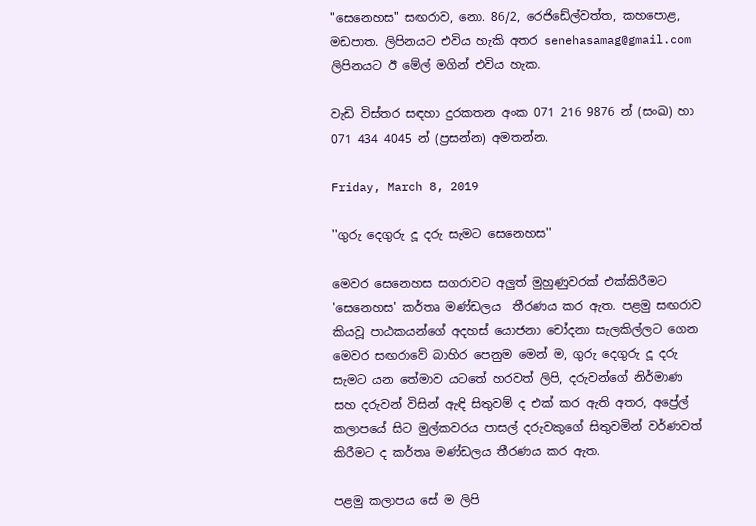"සෙනෙහස" සඟරාව, නො. 86/2, රෙජිඩේල්වත්ත, කහපොළ, මඩපාත. ලිපිනයට එවිය හැකි අතර senehasamag@gmail.com ලිපිනයට ඊ මේල් මගින් එවිය හැක.

වැඩි විස්තර සඳහා දුරකතන අංක 071 216 9876 න් (සංඛ) හා 071 434 4045 න් (ප්‍රසන්න) අමතන්න.

Friday, March 8, 2019

''ගුරු දෙගුරු දූ දරු සැමට සෙනෙහස''

මෙවර සෙනෙහස සගරාවට අලුත් මුහුණුවරක් එක්කිරීමට  'සෙනෙහස' කර්තෘ මණ්ඩලය  තීරණය කර ඇත. පළමු සඟරාව කියවූ පාඨකයන්ගේ අදහස් යොජනා චෝදනා සැලකිල්ලට ගෙන මෙවර සඟරාවේ බාහිර පෙනුම මෙන් ම, ගුරු දෙගුරු දූ දරු සැමට යන තේමාව යටතේ හරවත් ලිපි, දරුවන්ගේ නිර්මාණ සහ දරුවන් විසින් ඇඳි සිතුවම් ද එක් කර ඇති අතර, අප්‍රේල් කලාපයේ සිට මුල්කවරය පාසල් දරුවකුගේ සිතුවමින් වර්ණවත් කිරීමට ද කර්තෘ මණ්ඩලය තීරණය කර ඇත.

පළමු කලාපය සේ ම ලිපි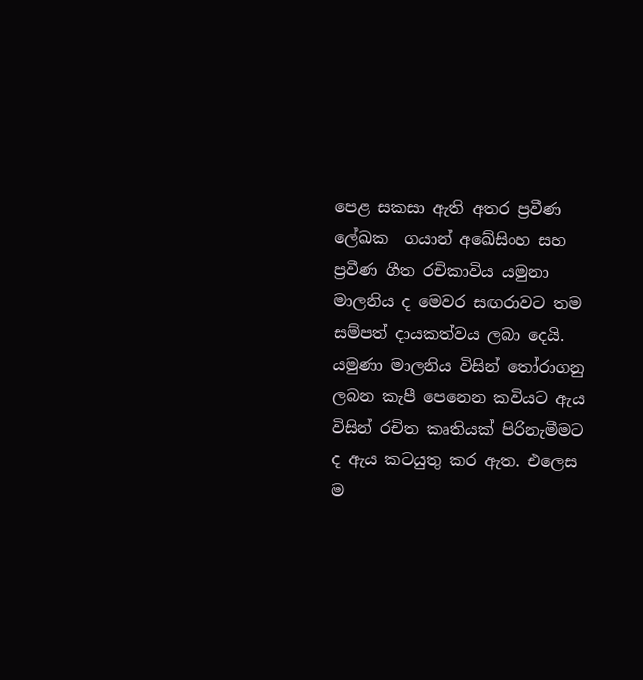පෙළ සකසා ඇති අතර ප්‍රවීණ ලේඛක  ගයාන් අඛේසිංහ සහ ප්‍රවීණ ගීත රචිකාවිය යමුනා මාලනිය ද මෙවර සඟරාවට තම සම්පත් දායකත්වය ලබා දෙයි.  යමුණා මාලනිය විසින් තෝරාගනු ලබන කැපී පෙනෙන කවියට ඇය විසින් රචිත කෘතියක් පිරිනැමීමට ද ඇය කටයුතු කර ඇත. එලෙස ම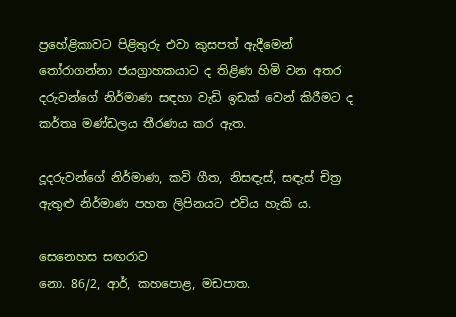ප්‍රහේළිකාවට පිළිතුරු එවා කුසපත් ඇදීමෙන් තෝරාගන්නා ජයග්‍රාහකයාට ද තිළිණ හිමි වන අතර දරුවන්ගේ නිර්මාණ සඳහා වැඩි ඉඩක් වෙන් කිරීමට ද කර්තෘ මණ්ඩලය තීරණය කර ඇත.

දූදරුවන්ගේ නිර්මාණ, කවි ගීත, නිසඳැස්, සඳැස් චිත්‍ර ඇතුළු නිර්මාණ පහත ලිපිනයට එවිය හැකි ය.

සෙනෙහස සඟරාව
නො. 86/2, ආර්, කහපොළ, මඩපාත.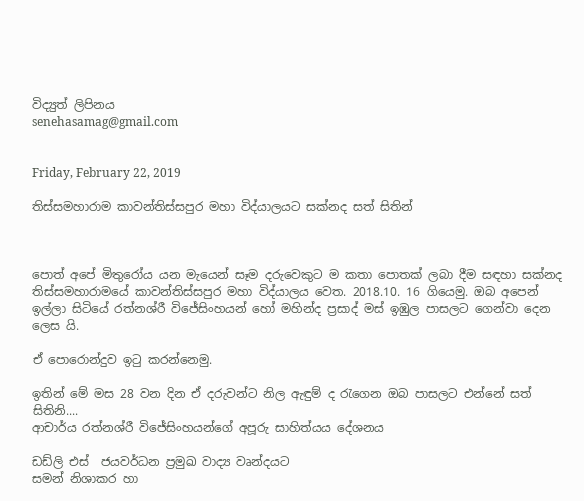විද්‍යුත් ලිපිනය
senehasamag@gmail.com


Friday, February 22, 2019

තිස්සමහාරාම කාවන්තිස්සපුර මහා විද්යාලයට සක්නද සත් සිතින්



පොත් අපේ මිතුරෝය යන මැයෙන් සෑම දරුවෙකුට ම කතා පොතක් ලබා දීම සඳහා සක්නද තිස්සමහාරාමයේ කාවන්තිස්සපුර මහා විද්යාලය වෙත. 2018.10. 16 ගියෙමු. ඔබ අපෙන් ඉල්ලා සිටියේ රත්නශ්රී විජේසිංහයන් හෝ මහින්ද ප්‍රසාද් මස් ඉඹුල පාසලට ගෙන්වා දෙන ලෙස යි.

ඒ පොරොන්දුව ඉටු කරන්නෙමු.

ඉතින් මේ මස 28 වන දින ඒ දරුවන්ට නිල ඇඳුම් ද රැගෙන ඔබ පාසලට එන්නේ සත් සිතිනි....
ආචාර්ය රත්නශ්රී විජේසිංහයන්ගේ අපූරු සාහිත්යය දේශනය

ඩඩ්ලි එස්  ජයවර්ධන ප්‍රමුඛ වාද්‍ය වෘන්දයට
සමන් නිශාකර හා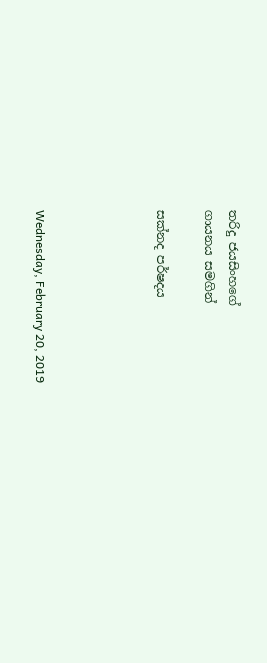තරිදු ජයසිංහගේ
ගායනය සමගින්

සක්නද පර්ෂදය




Wednesday, February 20, 2019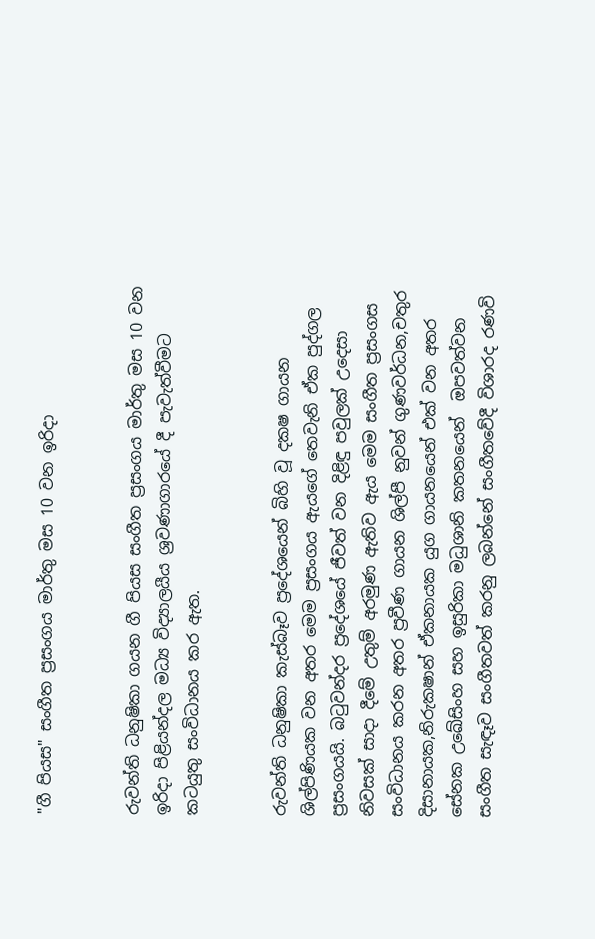"ගී පියස" සංගීත ප්‍රසංගය මාර්තු මස 10 වන ඉරිදා


රුවන්ති ධනුෂිකා ගයන ගී පියස සංගීත ප්‍රසංගය මාර්තු මස 10 වන ඉරිදා පිළියන්දල මධ්‍ය විද්‍යාලයීය ශ්‍රවණාගාරයේ දී පැවැත්වීමට කටයුතු සංවිධානය කර ඇත.


රුවන්ති ධනුෂිකා කැස්බෑව ප්‍රදේශයෙන් බිහි වූ දක‍ෂ ගායන ශිල්පිණියක වන අතර මෙම ප්‍රසංගය ඇයගේ තෙවැනි ඒක පුද්ගල ප්‍රසංගයයි. බටුවන්දර ප්‍රදේශයේ ජීවත් වන දිළිඳු පවුලක් උදෙසා නිවසක් සාදා දීමේ උතුම් අරමුණ ඇතිව ඇය මෙම සංගීත ප්‍රසංගස  සංවිධානය කරන අතර ප්‍රවීණ ගායන ශිල්පී නුවන් ගුණවර්ධන,චතුර දිසානායක,නිරුක‍ෂාන් ඒකනායක යුග ගායනයෙන් එක් වන අතර සේනක උඛේසිංහ සහ ඉසුරිකා මධුශානි කතනයෙන්  ඔපවත්වන සංගීත සැඳෑව සංගීතවත් කරනු ලබන්නේ සංගීතවේදී විශාරද රණවි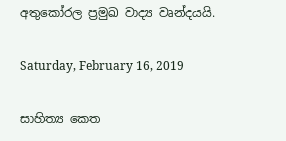අතුකෝරල ප්‍රමුඛ වාද්‍ය වෘන්දයයි.

Saturday, February 16, 2019

සාහිත්‍ය කෙත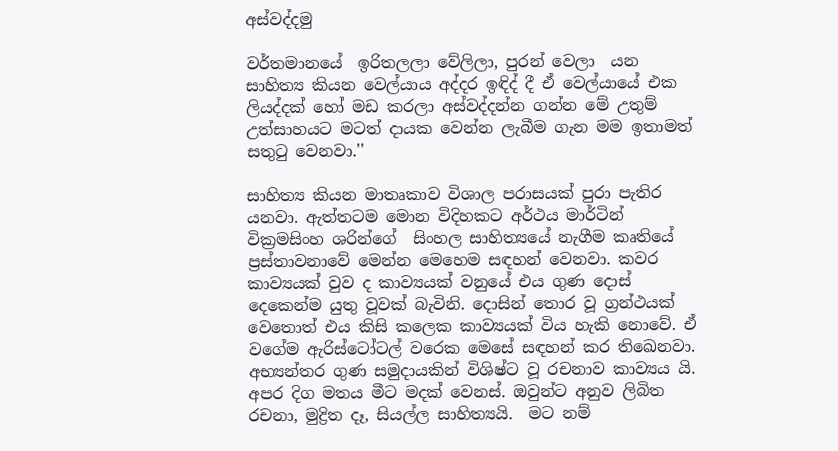අස්වද්දමු

වර්තමානයේ  ඉරිතලලා වේලිලා, පුරන් වෙලා  යන සාහිත්‍ය කියන වෙල්යාය අද්දර ඉඳිද් දී ඒ වෙල්යායේ එක ලියද්දක් හෝ මඩ කරලා අස්වද්දන්න ගන්න මේ උතුම් උත්සාහයට මටත් දායක වෙන්න ලැබීම ගැන මම ඉතාමත් සතුටු වෙනවා.''

සාහිත්‍ය කියන මාතෘකාව විශාල පරාසයක් පුරා පැතිර යනවා. ඇත්තටම මොන විදිහකට අර්ථය මාර්ටින් වික්‍රමසිංහ ශරින්ගේ  සිංහල සාහිත්‍යයේ නැගීම කෘතියේ ප්‍රස්තාවනාවේ මෙන්න මෙහෙම සඳහන් වෙනවා. කවර කාව්‍යයක් වුව ද කාව්‍යයක් වනුයේ එය ගුණ දොස් දෙකෙන්ම යුතු වූවක් බැවිනි. දොසින් තොර වූ ග්‍රන්ථයක් වෙතොත් එය කිසි කලෙක කාව්‍යයක් විය හැකි නොවේ. ඒ වගේම ඇරිස්ටෝටල් වරෙක මෙසේ සඳහන් කර තිඛෙනවා. අභ්‍යන්තර ගුණ සමුදායකින් විශිෂ්ට වූ රචනාව කාව්‍යය යි.  අපර දිග මතය මීට මදක් වෙනස්. ඔවුන්ට අනුව ලිබිත රචනා, මුද්‍රිත දෑ, සියල්ල සාහිත්‍යයි.  මට නම්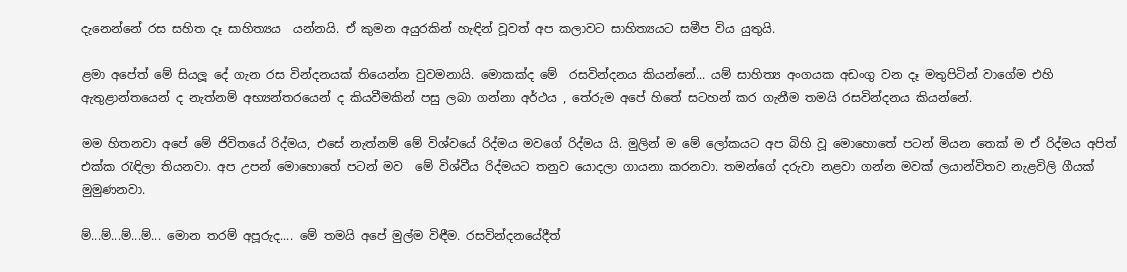දැනෙන්නේ රස සහිත දෑ සාහිත්‍යය  යන්නයි. ඒ කුමන අයුරකින් හැඳින් වූවත් අප කලාවට සාහිත්‍යයට සමීප විය යුතුයි.

ළමා අපේත් මේ සියලූ දේ ගැන රස වින්දනයක් තියෙන්න වුවමනායි. මොකක්ද මේ  රසවින්දනය කියන්නේ... යම් සාහිත්‍ය අංගයක අඩංගු වන දෑ මතුපිටින් වාගේම එහි ඇතුළාන්තයෙන් ද නැත්නම් අභ්‍යන්තරයෙන් ද කියවීමකින් පසු ලබා ගන්නා අර්ථය , තේරුම අපේ හිතේ සටහන් කර ගැනීම තමයි රසවින්දනය කියන්නේ.

මම හිතනවා අපේ මේ ජිවිතයේ රිද්මය, එසේ නැත්නම් මේ විශ්වයේ රිද්මය මවගේ රිද්මය යි. මුලින් ම මේ ලෝකයට අප බිහි වූ මොහොතේ පටන් මියන තෙක් ම ඒ රිද්මය අපිත් එක්ක රැඳිලා තියනවා. අප උපන් මොහොතේ පටන් මව  මේ විශ්වීය රිද්මයට තනුව යොදලා ගායනා කරනවා. තමන්ගේ දරුවා නළවා ගන්න මවක් ලයාන්විතව නැළවිලි ගීයක් මුමුණනවා.

ම්...ම්...ම්...ම්... මොන තරම් අපූරුද.... මේ තමයි අපේ මුල්ම විඳීම. රසවින්දනයේදීත්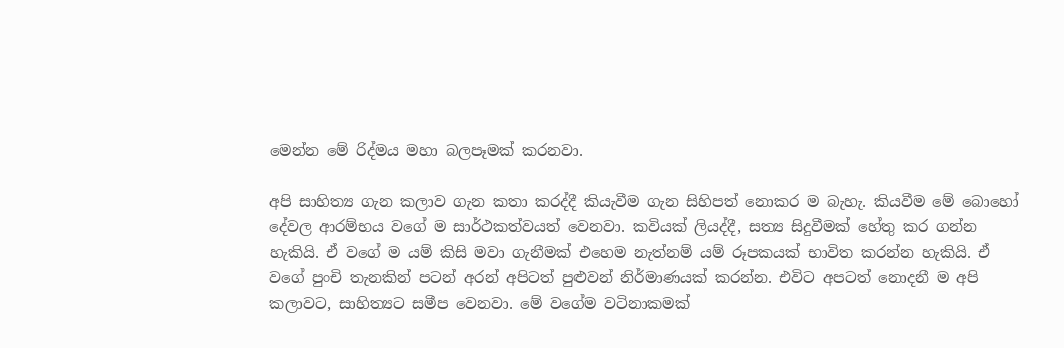මෙන්න මේ රිද්මය මහා බලපෑමක් කරනවා.

අපි සාහිත්‍ය ගැන කලාව ගැන කතා කරද්දී කියැවීම ගැන සිහිපත් නොකර ම බැහැ. කියවීම මේ බොහෝ දේවල ආරම්භය වගේ ම සාර්ථකත්වයත් වෙනවා. කවියක් ලියද්දී, සත්‍ය සිදුවීමක් හේතු කර ගන්න හැකියි. ඒ වගේ ම යම් කිසි මවා ගැනීමක් එහෙම නැත්නම් යම් රූපකයක් භාවිත කරන්න හැකියි. ඒ වගේ පුංචි තැනකින් පටන් අරන් අපිටත් පුළුවන් නිර්මාණයක් කරන්න. එවිට අපටත් නොදනී ම අපි කලාවට, සාහිත්‍යට සමීප වෙනවා. මේ වගේම වටිනාකමක්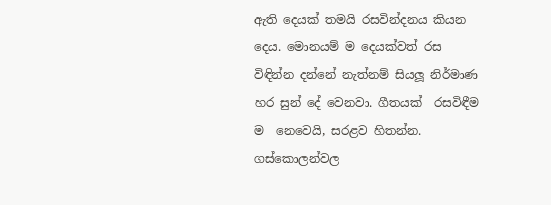ඇති දෙයක් තමයි රසවින්දනය කියන දෙය. මොනයම් ම දෙයක්වත් රස විඳින්න දන්නේ නැත්නම් සියලූ නිර්මාණ හර සුන් දේ වෙනවා. ගීතයක්  රසවිඳීම ම  නෙවෙයි, සරළව හිතන්න. ගස්කොලන්වල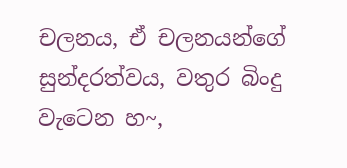චලනය, ඒ චලනයන්ගේ සුන්දරත්වය, වතුර බිංදු වැටෙන හ~,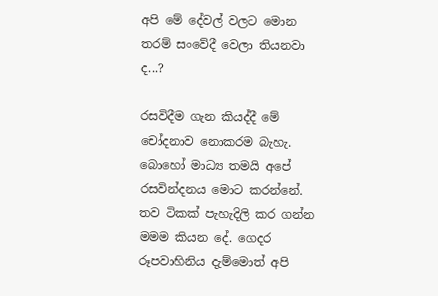අපි මේ දේවල් වලට මොන තරම් සංවේදී වෙලා තියනවා ද...?

රසවිදීම ගැන කියද්දී මේ චෝදනාව නොකරම බැහැ. බොහෝ මාධ්‍ය තමයි අපේ රසවින්දනය මොට කරන්නේ. තව ටිකක් පැහැදිලි කර ගන්න මමම කියන දේ. ගෙදර රූපවාහිනිය දැම්මොත් අපි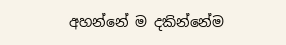අහන්නේ ම දකින්නේම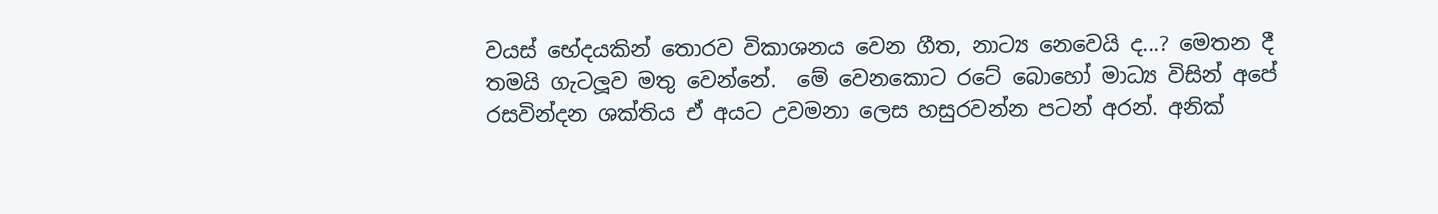වයස් භේදයකින් තොරව විකාශනය වෙන ගීත, නාට්‍ය නෙවෙයි ද...? මෙතන දී තමයි ගැටලූව මතු වෙන්නේ.  මේ වෙනකොට රටේ බොහෝ මාධ්‍ය විසින් අපේ රසවින්දන ශක්තිය ඒ අයට උවමනා ලෙස හසුරවන්න පටන් අරන්. අනික්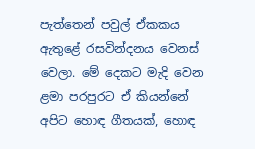පැත්තෙන් පවුල් ඒකකය ඇතුළේ රසවින්දනය වෙනස් වෙලා. මේ දෙකට මැදි වෙන ළමා පරපුරට ඒ කියන්නේ අපිට හොඳ ගීතයක්, හොඳ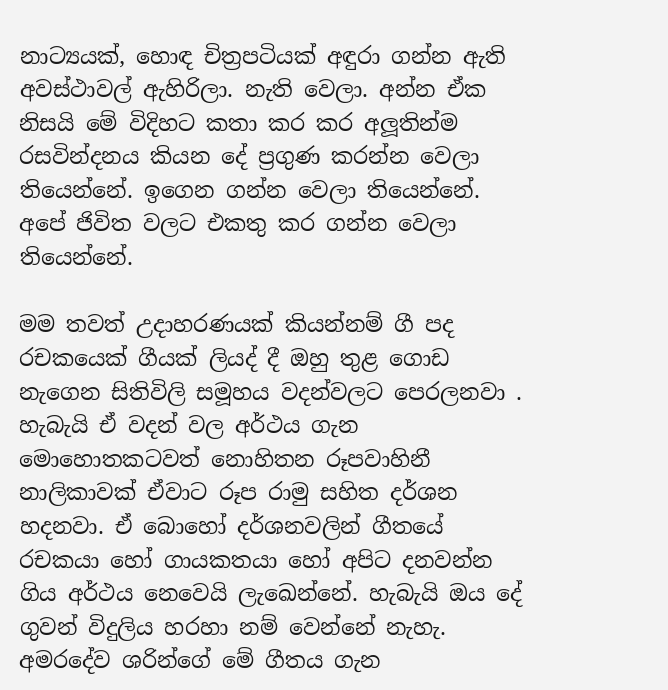නාට්‍යයක්, හොඳ චිත්‍රපටියක් අඳුරා ගන්න ඇති අවස්ථාවල් ඇහිරිලා. නැති වෙලා. අන්න ඒක නිසයි මේ විදිහට කතා කර කර අලූතින්ම රසවින්දනය කියන දේ ප්‍රගුණ කරන්න වෙලා තියෙන්නේ. ඉගෙන ගන්න වෙලා තියෙන්නේ. අපේ ජිවිත වලට එකතු කර ගන්න වෙලා තියෙන්නේ.

මම තවත් උදාහරණයක් කියන්නම් ගී පද රචකයෙක් ගීයක් ලියද් දී ඔහු තුළ ගොඩ නැගෙන සිතිවිලි සමූහය වදන්වලට පෙරලනවා . හැබැයි ඒ වදන් වල අර්ථය ගැන මොහොතකටවත් නොහිතන රූපවාහිනී නාලිකාවක් ඒවාට රූප රාමු සහිත දර්ශන හදනවා. ඒ බොහෝ දර්ශනවලින් ගීතයේ රචකයා හෝ ගායකතයා හෝ අපිට දනවන්න ගිය අර්ථය නෙවෙයි ලැඛෙන්නේ. හැබැයි ඔය දේ ගුවන් විදුලිය හරහා නම් වෙන්නේ නැහැ. අමරදේව ශරින්ගේ මේ ගීතය ගැන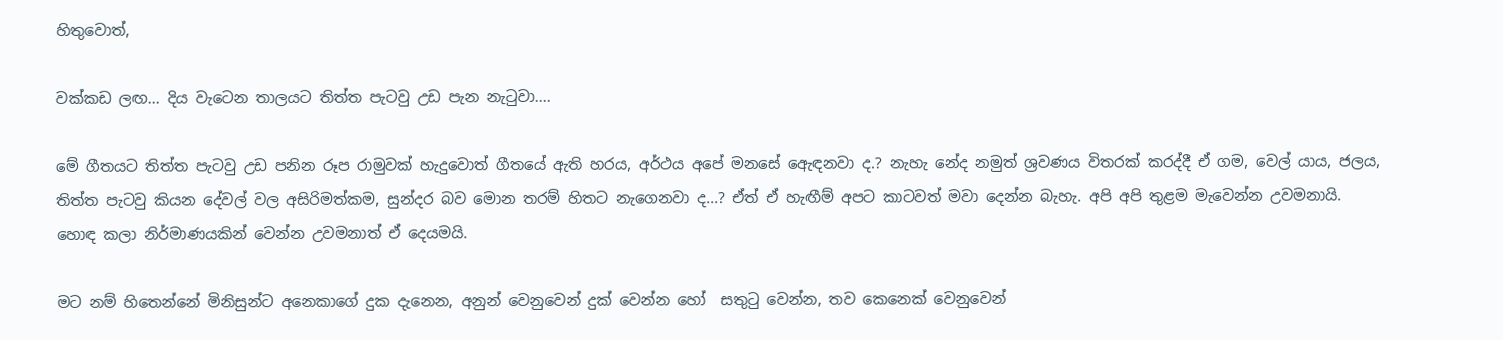හිතුවොත්,

වක්කඩ ලඟ... දිය වැටෙන තාලයට තිත්ත පැටවු උඩ පැන නැටුවා....

මේ ගීතයට තිත්ත පැටවු උඩ පනින රූප රාමුවක් හැදුවොත් ගීතයේ ඇති හරය, අර්ථය අපේ මනසේ ඇෙඳනවා ද.? නැහැ නේද නමුත් ශ්‍රවණය විතරක් කරද්දී ඒ ගම, වෙල් යාය, ජලය, තිත්ත පැටවු කියන දේවල් වල අසිරිමත්කම, සුන්දර බව මොන තරම් හිතට නැගෙනවා ද...? ඒත් ඒ හැඟීම් අපට කාටවත් මවා දෙන්න බැහැ. අපි අපි තුළම මැවෙන්න උවමනායි. හොඳ කලා නිර්මාණයකින් වෙන්න උවමනාත් ඒ දෙයමයි.

මට නම් හිතෙන්නේ මිනිසුන්ට අනෙකාගේ දුක දැනෙන, අනුන් වෙනුවෙන් දුක් වෙන්න හෝ  සතුටු වෙන්න, තව කෙනෙක් වෙනුවෙන්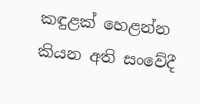කඳුළක් හෙළන්න කියන අති සංවේදී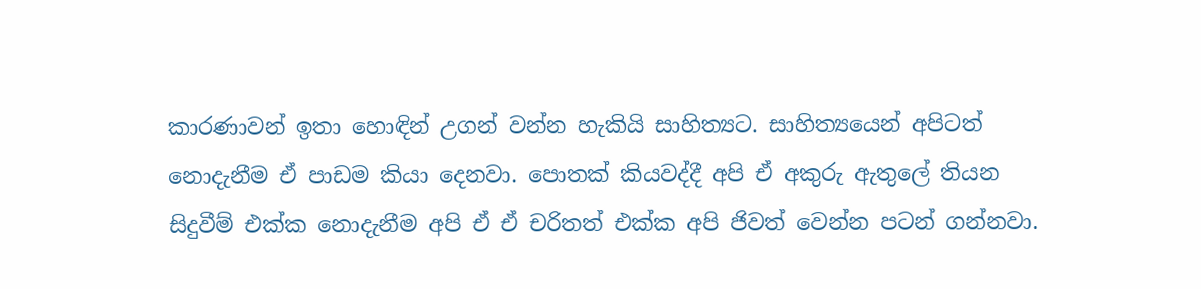කාරණාවන් ඉතා හොඳින් උගන් වන්න හැකියි සාහිත්‍යට. සාහිත්‍යයෙන් අපිටත් නොදැනීම ඒ පාඩම කියා දෙනවා. පොතක් කියවද්දී අපි ඒ අකුරු ඇතුලේ තියන සිදුවීම් එක්ක නොදැනීම අපි ඒ ඒ චරිතත් එක්ක අපි ජිවත් වෙන්න පටන් ගන්නවා.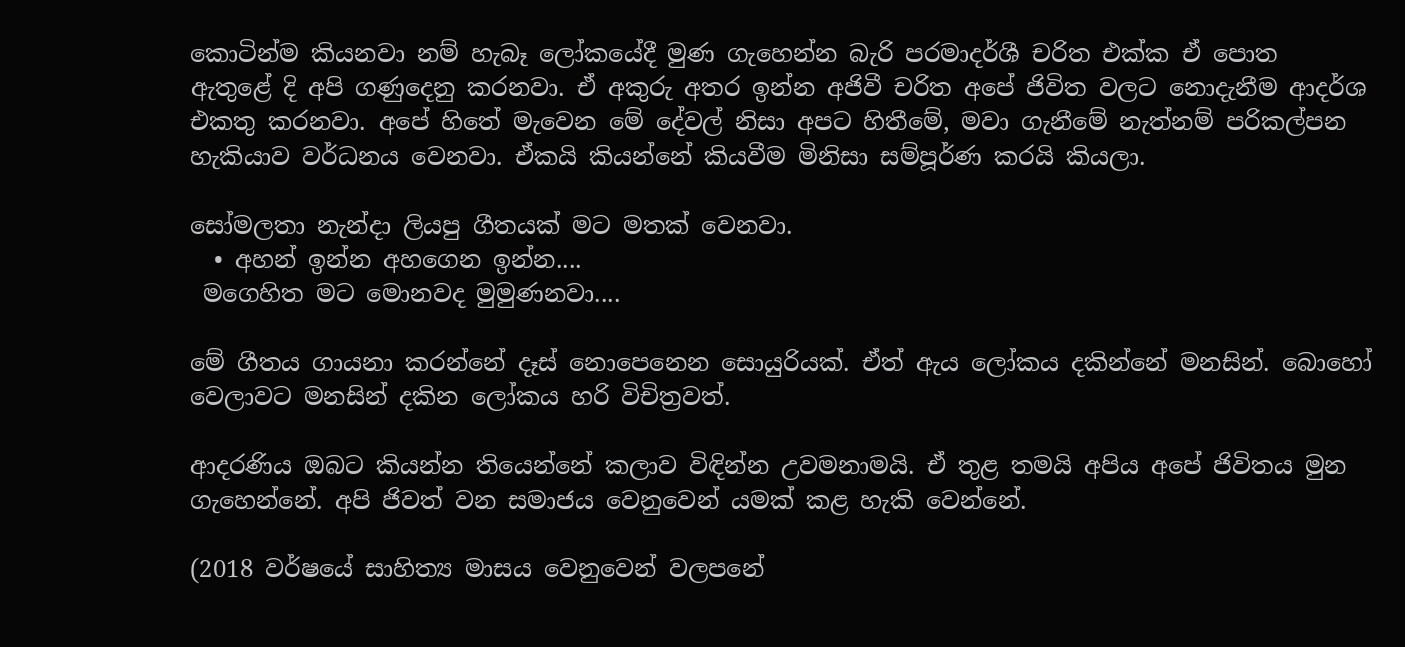කොටින්ම කියනවා නම් හැබෑ ලෝකයේදී මුණ ගැහෙන්න බැරි පරමාදර්ශී චරිත එක්ක ඒ පොත
ඇතුළේ දි අපි ගණුදෙනු කරනවා. ඒ අකුරු අතර ඉන්න අජිවී චරිත අපේ ජිවිත වලට නොදැනීම ආදර්ශ එකතු කරනවා. අපේ හිතේ මැවෙන මේ දේවල් නිසා අපට හිතීමේ, මවා ගැනීමේ නැත්නම් පරිකල්පන හැකියාව වර්ධනය වෙනවා. ඒකයි කියන්නේ කියවීම මිනිසා සම්පූර්ණ කරයි කියලා.

සෝමලතා නැන්දා ලියපු ගීතයක් මට මතක් වෙනවා.
  • අහන් ඉන්න අහගෙන ඉන්න....
 මගෙහිත මට මොනවද මුමුණනවා....

මේ ගීතය ගායනා කරන්නේ දෑස් නොපෙනෙන සොයුරියක්. ඒත් ඇය ලෝකය දකින්නේ මනසින්. බොහෝ වෙලාවට මනසින් දකින ලෝකය හරි විචිත්‍රවත්.

ආදරණිය ඔබට කියන්න තියෙන්නේ කලාව විඳින්න උවමනාමයි. ඒ තුළ තමයි අපිය අපේ ජිවිතය මුන ගැහෙන්නේ. අපි ජිවත් වන සමාජය වෙනුවෙන් යමක් කළ හැකි වෙන්නේ.

(2018 වර්ෂයේ සාහිත්‍ය මාසය වෙනුවෙන් වලපනේ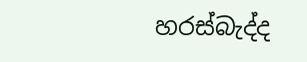හරස්බැද්ද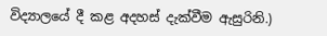විද්‍යාලයේ දී කළ අදහස් දැක්වීම ඇසුරිනි.)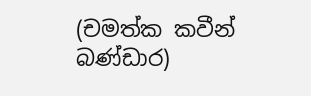(චමත්ක කවීන් බණ්ඩාර)